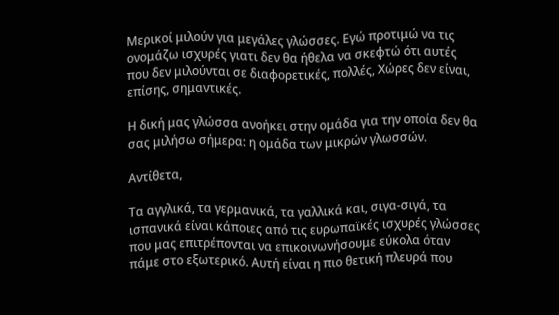Μερικοί μιλούν για μεγάλες γλώσσες. Εγώ προτιμώ να τις ονομάζω ισχυρές γιατι δεν θα ήθελα να σκεφτώ ότι αυτές που δεν μιλούνται σε διαφορετικές, πολλές, Χώρες δεν είναι, επίσης, σημαντικές.

Η δική μας γλώσσα ανοήκει στην ομάδα για την οποία δεν θα σας μιλήσω σήμερα: η ομάδα των μικρών γλωσσών.

Αντίθετα,

Τα αγγλικά, τα γερμανικά, τα γαλλικά και, σιγα-σιγά, τα ισπανικά είναι κάποιες από τις ευρωπαϊκές ισχυρές γλώσσες που μας επιτρέπονται να επικοινωνήσουμε εύκολα όταν πάμε στο εξωτερικό. Αυτή είναι η πιο θετική πλευρά που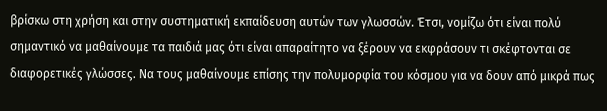βρίσκω στη χρήση και στην συστηματική εκπαίδευση αυτών των γλωσσών. Έτσι, νομίζω ότι είναι πολύ σημαντικό να μαθαίνουμε τα παιδιά μας ότι είναι απαραίτητο να ξέρουν να εκφράσουν τι σκέφτονται σε διαφορετικές γλώσσες. Να τους μαθαίνουμε επίσης την πολυμορφία του κόσμου για να δουν από μικρά πως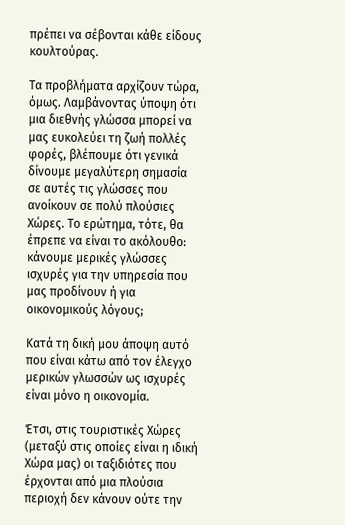πρέπει να σέβονται κάθε είδους κουλτούρας.

Τα προβλήματα αρχίζουν τώρα, όμως. Λαμβάνοντας ύποψη ότι μια διεθνής γλώσσα μπορεί να μας ευκολεύει τη ζωή πολλές φορές, βλέπουμε ότι γενικά δίνουμε μεγαλύτερη σημασία σε αυτές τις γλώσσες που ανοίκουν σε πολύ πλούσιες Χώρες. Το ερώτημα, τότε, θα έπρεπε να είναι το ακόλουθο: κάνουμε μερικές γλώσσες ισχυρές για την υπηρεσία που μας προδίνουν ή για οικονομικούς λόγους;

Κατά τη δική μου άποψη αυτό που είναι κάτω από τον έλεγχο μερικών γλωσσών ως ισχυρές είναι μόνο η οικονομία.

Έτσι, στις τουριστικές Χώρες (μεταξύ στις οποίες είναι η ιδική Χώρα μας) οι ταξιδιότες που έρχονται από μια πλούσια περιοχή δεν κάνουν ούτε την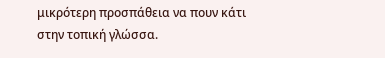μικρότερη προσπάθεια να πουν κάτι στην τοπική γλώσσα.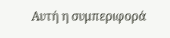Αυτή η συμπεριφορά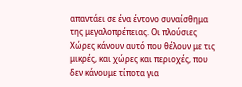απαντάει σε ένα έντονο συναίσθημα της μεγαλοπρέπειας. Οι πλούσιες Χώρες κάνουν αυτό που θέλουν με τις μικρές, και χώρες και περιοχές, που δεν κάνουμε τίποτα για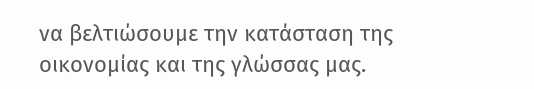να βελτιώσουμε την κατάσταση της οικονομίας και της γλώσσας μας.